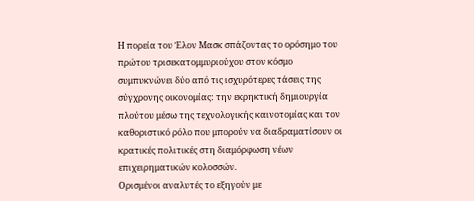Η πορεία του Έλον Μασκ σπάζοντας το ορόσημο του πρώτου τρισεκατομμυριούχου στον κόσμο συμπυκνώνει δύο από τις ισχυρότερες τάσεις της σύγχρονης οικονομίας: την εκρηκτική δημιουργία πλούτου μέσω της τεχνολογικής καινοτομίας και τον καθοριστικό ρόλο που μπορούν να διαδραματίσουν οι κρατικές πολιτικές στη διαμόρφωση νέων επιχειρηματικών κολοσσών.
Ορισμένοι αναλυτές το εξηγούν με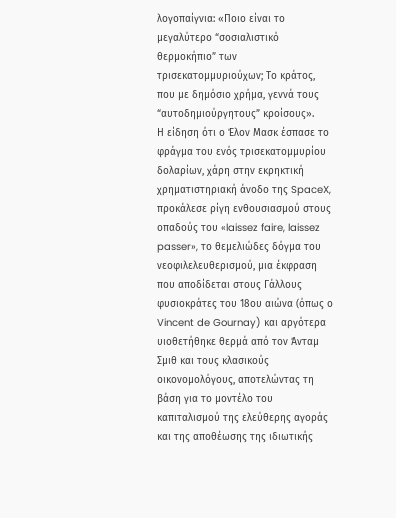λογοπαίγνια: «Ποιο είναι το μεγαλύτερο “σοσιαλιστικό θερμοκήπιο” των τρισεκατομμυριούχων; Το κράτος, που με δημόσιο χρήμα, γεννά τους “αυτοδημιούργητους” κροίσους».
Η είδηση ότι ο Έλον Μασκ έσπασε το φράγμα του ενός τρισεκατομμυρίου δολαρίων, χάρη στην εκρηκτική χρηματιστηριακή άνοδο της SpaceX, προκάλεσε ρίγη ενθουσιασμού στους οπαδούς του «laissez faire, laissez passer», το θεμελιώδες δόγμα του νεοφιλελευθερισμού, μια έκφραση που αποδίδεται στους Γάλλους φυσιοκράτες του 18ου αιώνα (όπως ο Vincent de Gournay) και αργότερα υιοθετήθηκε θερμά από τον Άνταμ Σμιθ και τους κλασικούς οικονομολόγους, αποτελώντας τη βάση για το μοντέλο του καπιταλισμού της ελεύθερης αγοράς και της αποθέωσης της ιδιωτικής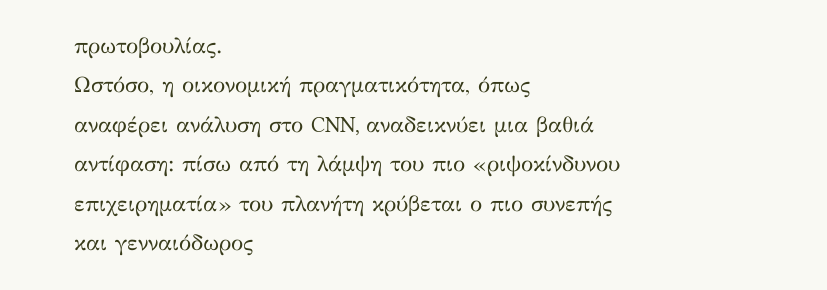πρωτοβουλίας.
Ωστόσο, η οικονομική πραγματικότητα, όπως αναφέρει ανάλυση στο CNN, αναδεικνύει μια βαθιά αντίφαση: πίσω από τη λάμψη του πιο «ριψοκίνδυνου επιχειρηματία» του πλανήτη κρύβεται ο πιο συνεπής και γενναιόδωρος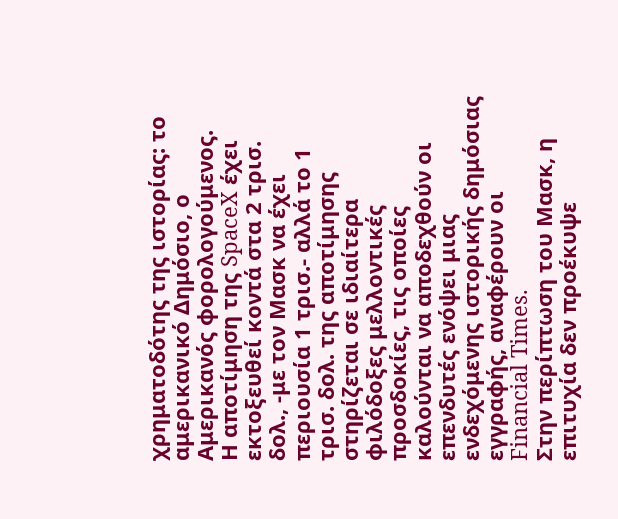χρηματοδότης της ιστορίας: το αμερικανικό Δημόσιο, ο Αμερικανός φορολογούμενος.
Η αποτίμηση της SpaceX έχει εκτοξευθεί κοντά στα 2 τρισ. δολ., -με τον Μασκ να έχει περιουσία 1 τρισ.- αλλά το 1 τρισ. δολ. της αποτίμησης στηρίζεται σε ιδιαίτερα φιλόδοξες μελλοντικές προσδοκίες, τις οποίες καλούνται να αποδεχθούν οι επενδυτές ενόψει μιας ενδεχόμενης ιστορικής δημόσιας εγγραφής, αναφέρουν οι Financial Times.
Στην περίπτωση του Μασκ, η επιτυχία δεν προέκυψε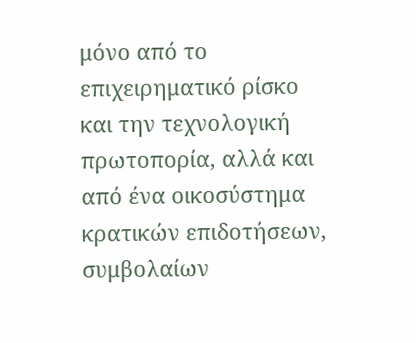μόνο από το επιχειρηματικό ρίσκο και την τεχνολογική πρωτοπορία, αλλά και από ένα οικοσύστημα κρατικών επιδοτήσεων, συμβολαίων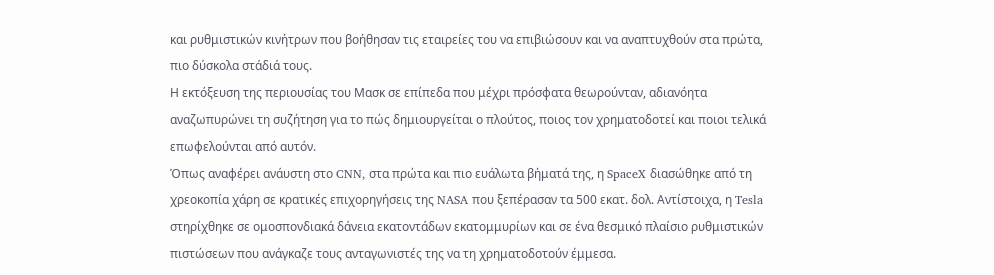και ρυθμιστικών κινήτρων που βοήθησαν τις εταιρείες του να επιβιώσουν και να αναπτυχθούν στα πρώτα, πιο δύσκολα στάδιά τους.
Η εκτόξευση της περιουσίας του Μασκ σε επίπεδα που μέχρι πρόσφατα θεωρούνταν, αδιανόητα αναζωπυρώνει τη συζήτηση για το πώς δημιουργείται ο πλούτος, ποιος τον χρηματοδοτεί και ποιοι τελικά επωφελούνται από αυτόν.
Όπως αναφέρει ανάυστη στο CNN, στα πρώτα και πιο ευάλωτα βήματά της, η SpaceX διασώθηκε από τη χρεοκοπία χάρη σε κρατικές επιχορηγήσεις της NASA που ξεπέρασαν τα 500 εκατ. δολ. Αντίστοιχα, η Tesla στηρίχθηκε σε ομοσπονδιακά δάνεια εκατοντάδων εκατομμυρίων και σε ένα θεσμικό πλαίσιο ρυθμιστικών πιστώσεων που ανάγκαζε τους ανταγωνιστές της να τη χρηματοδοτούν έμμεσα.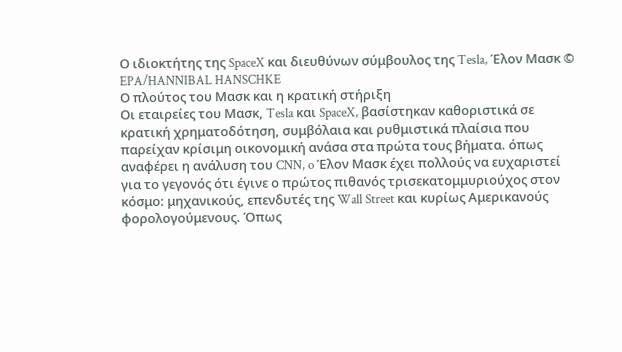Ο ιδιοκτήτης της SpaceX και διευθύνων σύμβουλος της Tesla, Έλον Μασκ © EPA/HANNIBAL HANSCHKE
Ο πλούτος του Μασκ και η κρατική στήριξη
Οι εταιρείες του Μασκ, Tesla και SpaceX, βασίστηκαν καθοριστικά σε κρατική χρηματοδότηση, συμβόλαια και ρυθμιστικά πλαίσια που παρείχαν κρίσιμη οικονομική ανάσα στα πρώτα τους βήματα. όπως αναφέρει η ανάλυση του CNN, o Έλον Μασκ έχει πολλούς να ευχαριστεί για το γεγονός ότι έγινε ο πρώτος πιθανός τρισεκατομμυριούχος στον κόσμο: μηχανικούς, επενδυτές της Wall Street και κυρίως Αμερικανούς φορολογούμενους. Όπως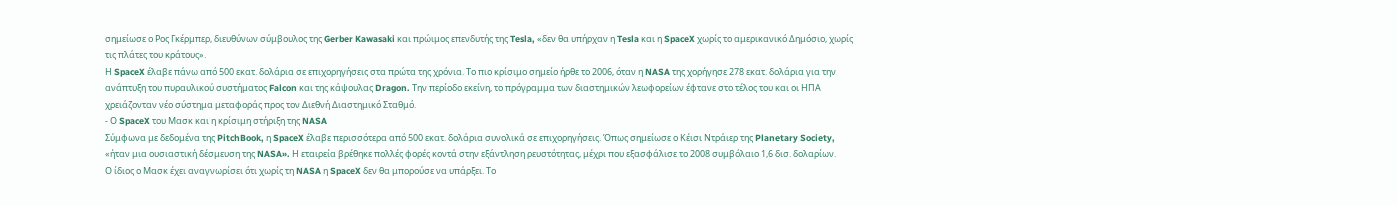σημείωσε ο Ρος Γκέρμπερ, διευθύνων σύμβουλος της Gerber Kawasaki και πρώιμος επενδυτής της Tesla, «δεν θα υπήρχαν η Tesla και η SpaceX χωρίς το αμερικανικό Δημόσιο, χωρίς τις πλάτες του κράτους».
Η SpaceX έλαβε πάνω από 500 εκατ. δολάρια σε επιχορηγήσεις στα πρώτα της χρόνια. Το πιο κρίσιμο σημείο ήρθε το 2006, όταν η NASA της χορήγησε 278 εκατ. δολάρια για την ανάπτυξη του πυραυλικού συστήματος Falcon και της κάψουλας Dragon. Την περίοδο εκείνη, το πρόγραμμα των διαστημικών λεωφορείων έφτανε στο τέλος του και οι ΗΠΑ χρειάζονταν νέο σύστημα μεταφοράς προς τον Διεθνή Διαστημικό Σταθμό.
- Ο SpaceX του Μασκ και η κρίσιμη στήριξη της NASA
Σύμφωνα με δεδομένα της PitchBook, η SpaceX έλαβε περισσότερα από 500 εκατ. δολάρια συνολικά σε επιχορηγήσεις. Όπως σημείωσε ο Κέισι Ντράιερ της Planetary Society, «ήταν μια ουσιαστική δέσμευση της NASA». Η εταιρεία βρέθηκε πολλές φορές κοντά στην εξάντληση ρευστότητας, μέχρι που εξασφάλισε το 2008 συμβόλαιο 1,6 δισ. δολαρίων.
Ο ίδιος ο Μασκ έχει αναγνωρίσει ότι χωρίς τη NASA η SpaceX δεν θα μπορούσε να υπάρξει. Το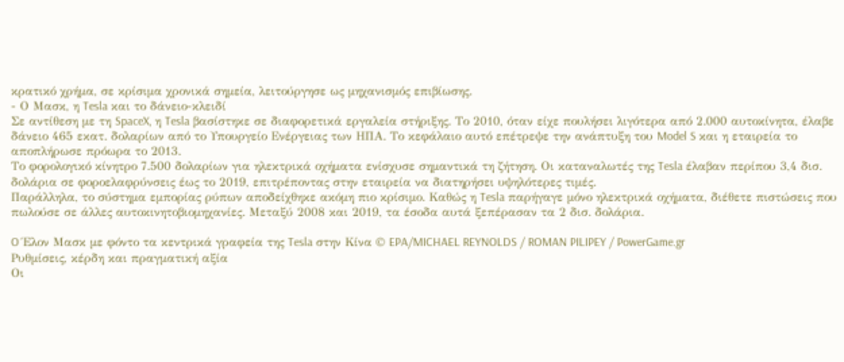κρατικό χρήμα, σε κρίσιμα χρονικά σημεία, λειτούργησε ως μηχανισμός επιβίωσης.
- Ο Μασκ, η Tesla και το δάνειο-κλειδί
Σε αντίθεση με τη SpaceX, η Tesla βασίστηκε σε διαφορετικά εργαλεία στήριξης. Το 2010, όταν είχε πουλήσει λιγότερα από 2.000 αυτοκίνητα, έλαβε δάνειο 465 εκατ. δολαρίων από το Υπουργείο Ενέργειας των ΗΠΑ. Το κεφάλαιο αυτό επέτρεψε την ανάπτυξη του Model S και η εταιρεία το αποπλήρωσε πρόωρα το 2013.
Το φορολογικό κίνητρο 7.500 δολαρίων για ηλεκτρικά οχήματα ενίσχυσε σημαντικά τη ζήτηση. Οι καταναλωτές της Tesla έλαβαν περίπου 3,4 δισ. δολάρια σε φοροελαφρύνσεις έως το 2019, επιτρέποντας στην εταιρεία να διατηρήσει υψηλότερες τιμές.
Παράλληλα, το σύστημα εμπορίας ρύπων αποδείχθηκε ακόμη πιο κρίσιμο. Καθώς η Tesla παρήγαγε μόνο ηλεκτρικά οχήματα, διέθετε πιστώσεις που πωλούσε σε άλλες αυτοκινητοβιομηχανίες. Μεταξύ 2008 και 2019, τα έσοδα αυτά ξεπέρασαν τα 2 δισ. δολάρια.

O Έλον Μασκ με φόντο τα κεντρικά γραφεία της Tesla στην Κίνα © EPA/MICHAEL REYNOLDS / ROMAN PILIPEY / PowerGame.gr
Ρυθμίσεις, κέρδη και πραγματική αξία
Οι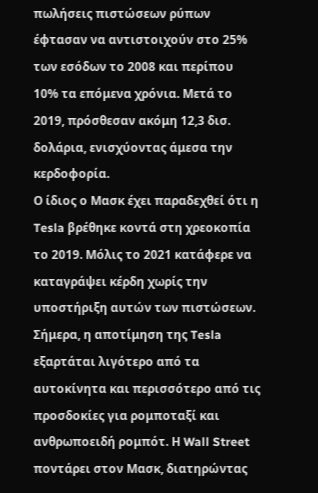πωλήσεις πιστώσεων ρύπων έφτασαν να αντιστοιχούν στο 25% των εσόδων το 2008 και περίπου 10% τα επόμενα χρόνια. Μετά το 2019, πρόσθεσαν ακόμη 12,3 δισ. δολάρια, ενισχύοντας άμεσα την κερδοφορία.
Ο ίδιος ο Μασκ έχει παραδεχθεί ότι η Tesla βρέθηκε κοντά στη χρεοκοπία το 2019. Μόλις το 2021 κατάφερε να καταγράψει κέρδη χωρίς την υποστήριξη αυτών των πιστώσεων.
Σήμερα, η αποτίμηση της Tesla εξαρτάται λιγότερο από τα αυτοκίνητα και περισσότερο από τις προσδοκίες για ρομποταξί και ανθρωποειδή ρομπότ. Η Wall Street ποντάρει στον Μασκ, διατηρώντας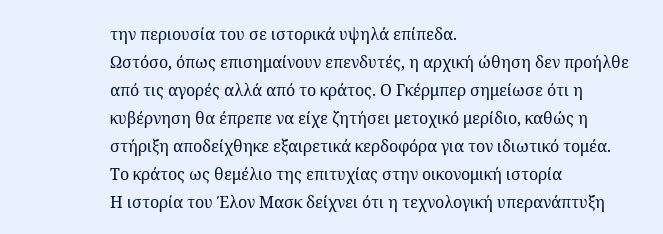την περιουσία του σε ιστορικά υψηλά επίπεδα.
Ωστόσο, όπως επισημαίνουν επενδυτές, η αρχική ώθηση δεν προήλθε από τις αγορές αλλά από το κράτος. Ο Γκέρμπερ σημείωσε ότι η κυβέρνηση θα έπρεπε να είχε ζητήσει μετοχικό μερίδιο, καθώς η στήριξη αποδείχθηκε εξαιρετικά κερδοφόρα για τον ιδιωτικό τομέα.
Το κράτος ως θεμέλιο της επιτυχίας στην οικονομική ιστορία
Η ιστορία του Έλον Μασκ δείχνει ότι η τεχνολογική υπερανάπτυξη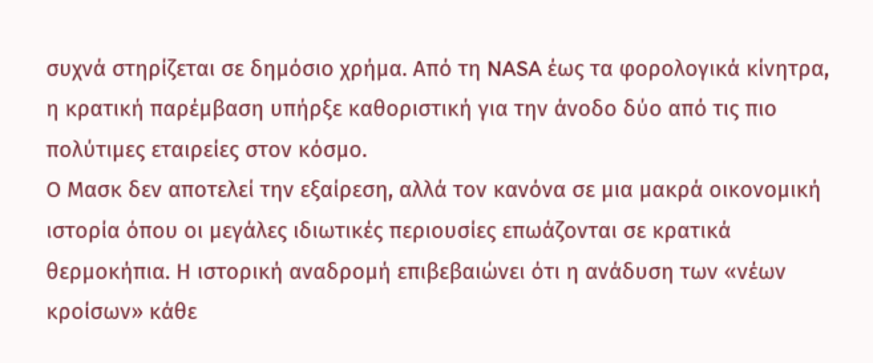συχνά στηρίζεται σε δημόσιο χρήμα. Από τη NASA έως τα φορολογικά κίνητρα, η κρατική παρέμβαση υπήρξε καθοριστική για την άνοδο δύο από τις πιο πολύτιμες εταιρείες στον κόσμο.
Ο Μασκ δεν αποτελεί την εξαίρεση, αλλά τον κανόνα σε μια μακρά οικονομική ιστορία όπου οι μεγάλες ιδιωτικές περιουσίες επωάζονται σε κρατικά θερμοκήπια. Η ιστορική αναδρομή επιβεβαιώνει ότι η ανάδυση των «νέων κροίσων» κάθε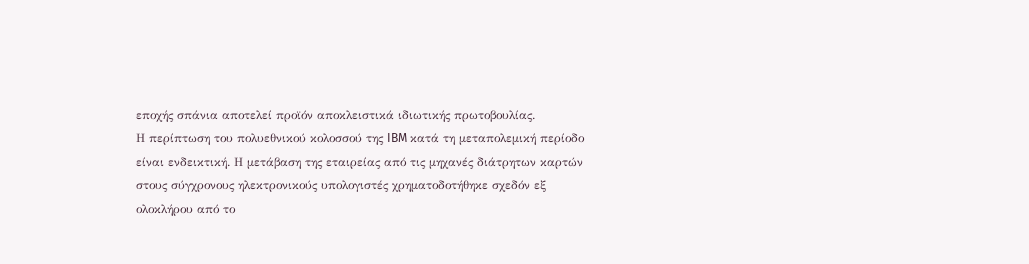εποχής σπάνια αποτελεί προϊόν αποκλειστικά ιδιωτικής πρωτοβουλίας.
Η περίπτωση του πολυεθνικού κολοσσού της IBM κατά τη μεταπολεμική περίοδο είναι ενδεικτική. Η μετάβαση της εταιρείας από τις μηχανές διάτρητων καρτών στους σύγχρονους ηλεκτρονικούς υπολογιστές χρηματοδοτήθηκε σχεδόν εξ ολοκλήρου από το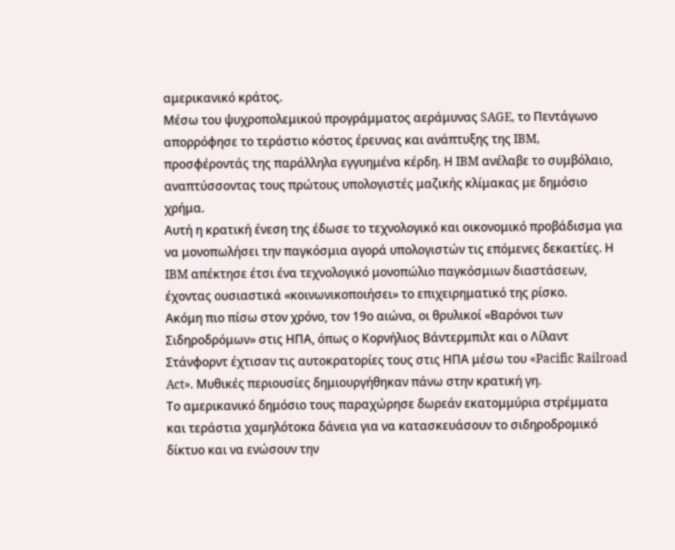αμερικανικό κράτος.
Μέσω του ψυχροπολεμικού προγράμματος αεράμυνας SAGE, το Πεντάγωνο απορρόφησε το τεράστιο κόστος έρευνας και ανάπτυξης της IBM, προσφέροντάς της παράλληλα εγγυημένα κέρδη. Η IBM ανέλαβε το συμβόλαιο, αναπτύσσοντας τους πρώτους υπολογιστές μαζικής κλίμακας με δημόσιο χρήμα.
Αυτή η κρατική ένεση της έδωσε το τεχνολογικό και οικονομικό προβάδισμα για να μονοπωλήσει την παγκόσμια αγορά υπολογιστών τις επόμενες δεκαετίες. Η IBM απέκτησε έτσι ένα τεχνολογικό μονοπώλιο παγκόσμιων διαστάσεων, έχοντας ουσιαστικά «κοινωνικοποιήσει» το επιχειρηματικό της ρίσκο.
Ακόμη πιο πίσω στον χρόνο, τον 19ο αιώνα, οι θρυλικοί «Βαρόνοι των Σιδηροδρόμων» στις ΗΠΑ, όπως ο Κορνήλιος Βάντερμπιλτ και ο Λίλαντ Στάνφορντ έχτισαν τις αυτοκρατορίες τους στις ΗΠΑ μέσω του «Pacific Railroad Act». Μυθικές περιουσίες δημιουργήθηκαν πάνω στην κρατική γη.
Το αμερικανικό δημόσιο τους παραχώρησε δωρεάν εκατομμύρια στρέμματα και τεράστια χαμηλότοκα δάνεια για να κατασκευάσουν το σιδηροδρομικό δίκτυο και να ενώσουν την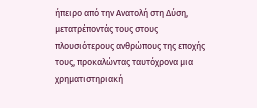ήπειρο από την Ανατολή στη Δύση, μετατρέποντάς τους στους πλουσιότερους ανθρώπους της εποχής τους, προκαλώντας ταυτόχρονα μια χρηματιστηριακή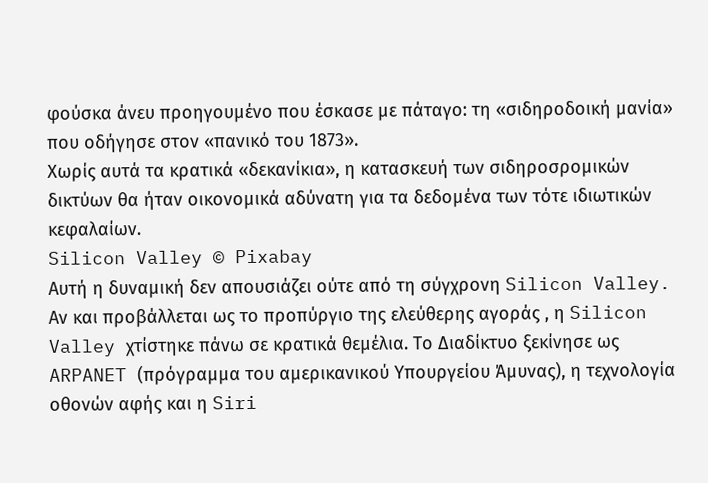φούσκα άνευ προηγουμένο που έσκασε με πάταγο: τη «σιδηροδοική μανία» που οδήγησε στον «πανικό του 1873».
Χωρίς αυτά τα κρατικά «δεκανίκια», η κατασκευή των σιδηροσρομικών δικτύων θα ήταν οικονομικά αδύνατη για τα δεδομένα των τότε ιδιωτικών κεφαλαίων.
Silicon Valley © Pixabay
Αυτή η δυναμική δεν απουσιάζει ούτε από τη σύγχρονη Silicon Valley. Αν και προβάλλεται ως το προπύργιο της ελεύθερης αγοράς , η Silicon Valley χτίστηκε πάνω σε κρατικά θεμέλια. Το Διαδίκτυο ξεκίνησε ως ARPANET (πρόγραμμα του αμερικανικού Υπουργείου Άμυνας), η τεχνολογία οθονών αφής και η Siri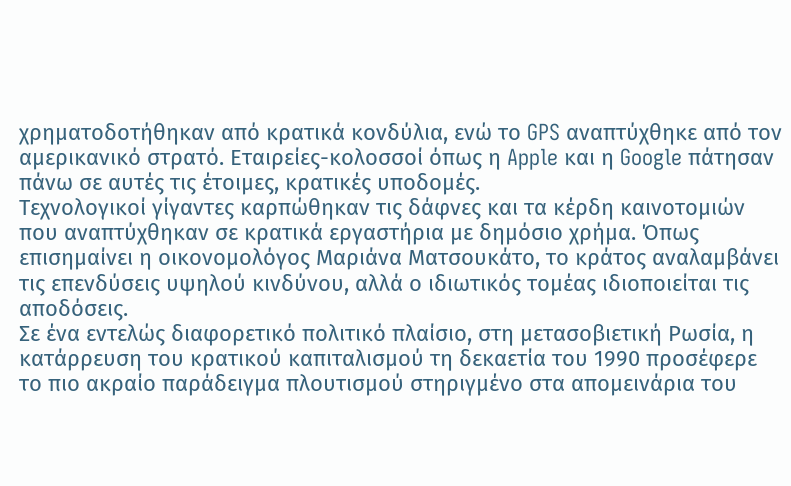χρηματοδοτήθηκαν από κρατικά κονδύλια, ενώ το GPS αναπτύχθηκε από τον αμερικανικό στρατό. Εταιρείες-κολοσσοί όπως η Apple και η Google πάτησαν πάνω σε αυτές τις έτοιμες, κρατικές υποδομές.
Τεχνολογικοί γίγαντες καρπώθηκαν τις δάφνες και τα κέρδη καινοτομιών που αναπτύχθηκαν σε κρατικά εργαστήρια με δημόσιο χρήμα. Όπως επισημαίνει η οικονομολόγος Μαριάνα Ματσουκάτο, το κράτος αναλαμβάνει τις επενδύσεις υψηλού κινδύνου, αλλά ο ιδιωτικός τομέας ιδιοποιείται τις αποδόσεις.
Σε ένα εντελώς διαφορετικό πολιτικό πλαίσιο, στη μετασοβιετική Ρωσία, η κατάρρευση του κρατικού καπιταλισμού τη δεκαετία του 1990 προσέφερε το πιο ακραίο παράδειγμα πλουτισμού στηριγμένο στα απομεινάρια του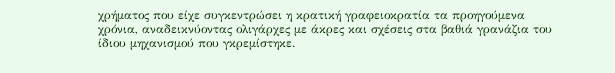χρήματος που είχε συγκεντρώσει η κρατική γραφειοκρατία τα προηγούμενα χρόνια, αναδεικνύοντας ολιγάρχες με άκρες και σχέσεις στα βαθιά γρανάζια του ίδιου μηχανισμού που γκρεμίστηκε.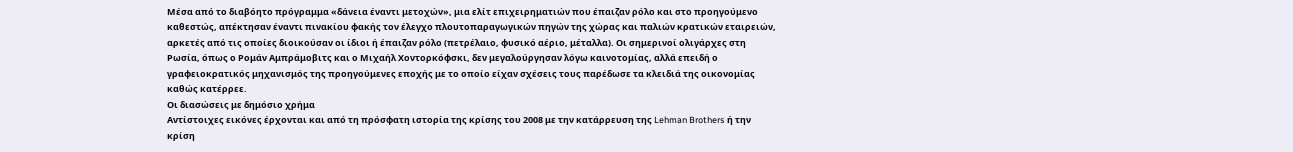Μέσα από το διαβόητο πρόγραμμα «δάνεια έναντι μετοχών», μια ελίτ επιχειρηματιών που έπαιζαν ρόλο και στο προηγούμενο καθεστώς, απέκτησαν έναντι πινακίου φακής τον έλεγχο πλουτοπαραγωγικών πηγών της χώρας και παλιών κρατικών εταιρειών, αρκετές από τις οποίες διοικούσαν οι ίδιοι ή έπαιζαν ρόλο (πετρέλαιο, φυσικό αέριο, μέταλλα). Οι σημερινοί ολιγάρχες στη Ρωσία, όπως ο Ρομάν Αμπράμοβιτς και ο Μιχαήλ Χοντορκόφσκι, δεν μεγαλούργησαν λόγω καινοτομίας, αλλά επειδή ο γραφειοκρατικός μηχανισμός της προηγούμενες εποχής με το οποίο είχαν σχέσεις τους παρέδωσε τα κλειδιά της οικονομίας καθώς κατέρρεε.
Οι διασώσεις με δημόσιο χρήμα
Αντίστοιχες εικόνες έρχονται και από τη πρόσφατη ιστορία της κρίσης του 2008 με την κατάρρευση της Lehman Brothers ή την κρίση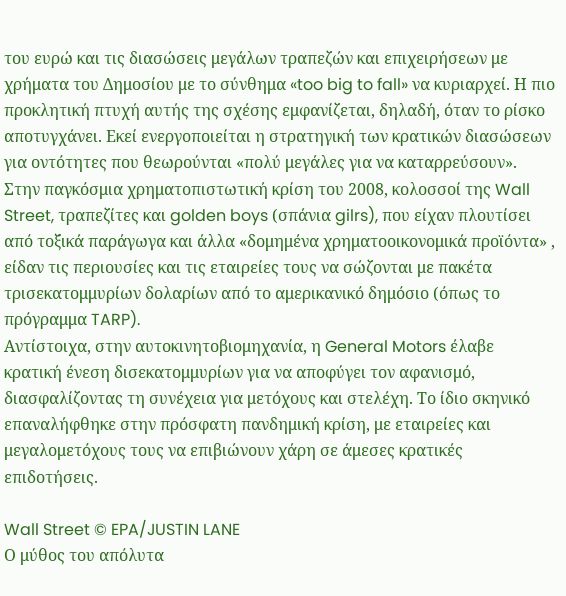του ευρώ και τις διασώσεις μεγάλων τραπεζών και επιχειρήσεων με χρήματα του Δημοσίου με το σύνθημα «too big to fall» να κυριαρχεί. Η πιο προκλητική πτυχή αυτής της σχέσης εμφανίζεται, δηλαδή, όταν το ρίσκο αποτυγχάνει. Εκεί ενεργοποιείται η στρατηγική των κρατικών διασώσεων για οντότητες που θεωρούνται «πολύ μεγάλες για να καταρρεύσουν».
Στην παγκόσμια χρηματοπιστωτική κρίση του 2008, κολοσσοί της Wall Street, τραπεζίτες και golden boys (σπάνια gilrs), που είχαν πλουτίσει από τοξικά παράγωγα και άλλα «δομημένα χρηματοοικονομικά προϊόντα» , είδαν τις περιουσίες και τις εταιρείες τους να σώζονται με πακέτα τρισεκατομμυρίων δολαρίων από το αμερικανικό δημόσιο (όπως το πρόγραμμα TARP).
Αντίστοιχα, στην αυτοκινητοβιομηχανία, η General Motors έλαβε κρατική ένεση δισεκατομμυρίων για να αποφύγει τον αφανισμό, διασφαλίζοντας τη συνέχεια για μετόχους και στελέχη. Το ίδιο σκηνικό επαναλήφθηκε στην πρόσφατη πανδημική κρίση, με εταιρείες και μεγαλομετόχους τους να επιβιώνουν χάρη σε άμεσες κρατικές επιδοτήσεις.

Wall Street © EPA/JUSTIN LANE
Ο μύθος του απόλυτα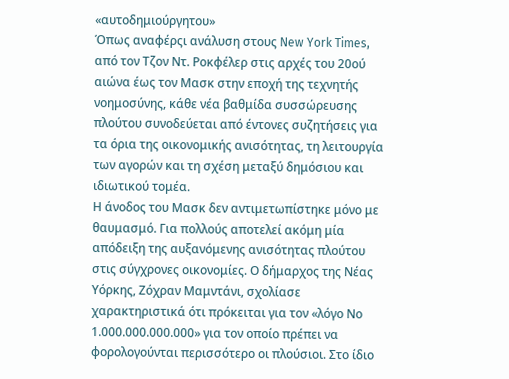«αυτοδημιούργητου»
Όπως αναφέρςι ανάλυση στους New York Times, από τον Τζον Ντ. Ροκφέλερ στις αρχές του 20ού αιώνα έως τον Μασκ στην εποχή της τεχνητής νοημοσύνης, κάθε νέα βαθμίδα συσσώρευσης πλούτου συνοδεύεται από έντονες συζητήσεις για τα όρια της οικονομικής ανισότητας, τη λειτουργία των αγορών και τη σχέση μεταξύ δημόσιου και ιδιωτικού τομέα.
Η άνοδος του Μασκ δεν αντιμετωπίστηκε μόνο με θαυμασμό. Για πολλούς αποτελεί ακόμη μία απόδειξη της αυξανόμενης ανισότητας πλούτου στις σύγχρονες οικονομίες. Ο δήμαρχος της Νέας Υόρκης, Ζόχραν Μαμντάνι, σχολίασε χαρακτηριστικά ότι πρόκειται για τον «λόγο Νο 1.000.000.000.000» για τον οποίο πρέπει να φορολογούνται περισσότερο οι πλούσιοι. Στο ίδιο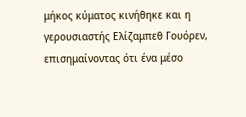μήκος κύματος κινήθηκε και η γερουσιαστής Ελίζαμπεθ Γουόρεν, επισημαίνοντας ότι ένα μέσο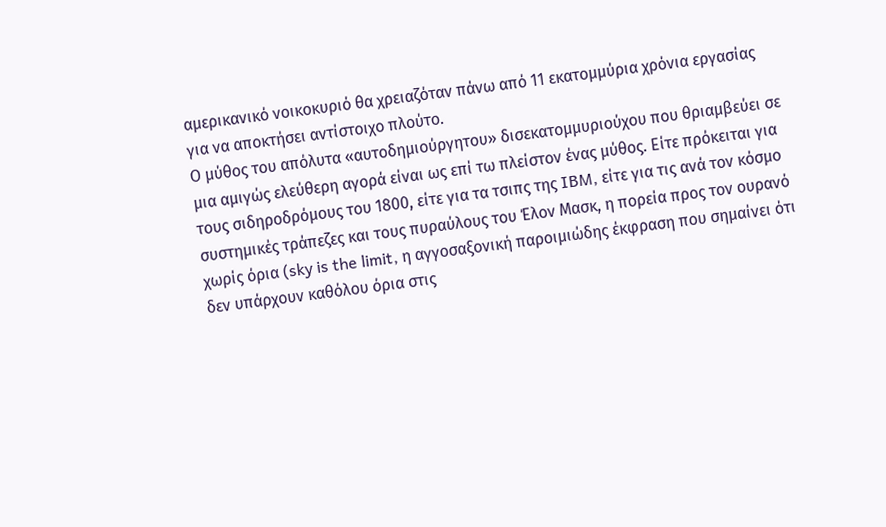αμερικανικό νοικοκυριό θα χρειαζόταν πάνω από 11 εκατομμύρια χρόνια εργασίας για να αποκτήσει αντίστοιχο πλούτο.
Ο μύθος του απόλυτα «αυτοδημιούργητου» δισεκατομμυριούχου που θριαμβεύει σε μια αμιγώς ελεύθερη αγορά είναι ως επί τω πλείστον ένας μύθος. Είτε πρόκειται για τους σιδηροδρόμους του 1800, είτε για τα τσιπς της IBM, είτε για τις ανά τον κόσμο συστημικές τράπεζες και τους πυραύλους του Έλον Μασκ, η πορεία προς τον ουρανό χωρίς όρια (sky is the limit, η αγγοσαξονική παροιμιώδης έκφραση που σημαίνει ότι δεν υπάρχουν καθόλου όρια στις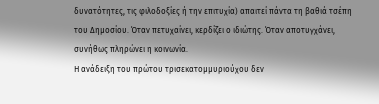δυνατότητες, τις φιλοδοξίες ή την επιτυχία) απαιτεί πάντα τη βαθιά τσέπη του Δημοσίου. Όταν πετυχαίνει, κερδίζει ο ιδιώτης. Όταν αποτυγχάνει, συνήθως πληρώνει η κοινωνία.
Η ανάδειξη του πρώτου τρισεκατομμυριούχου δεν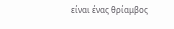είναι ένας θρίαμβος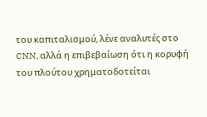του καπιταλισμού, λένε αναλυτές στο CNN, αλλά η επιβεβαίωση ότι η κορυφή του πλούτου χρηματοδοτείται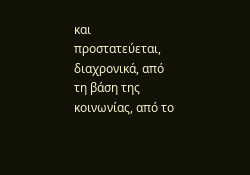και προστατεύεται, διαχρονικά, από τη βάση της κοινωνίας, από το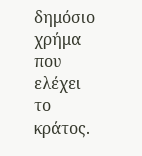δημόσιο χρήμα που ελέχει το κράτος.